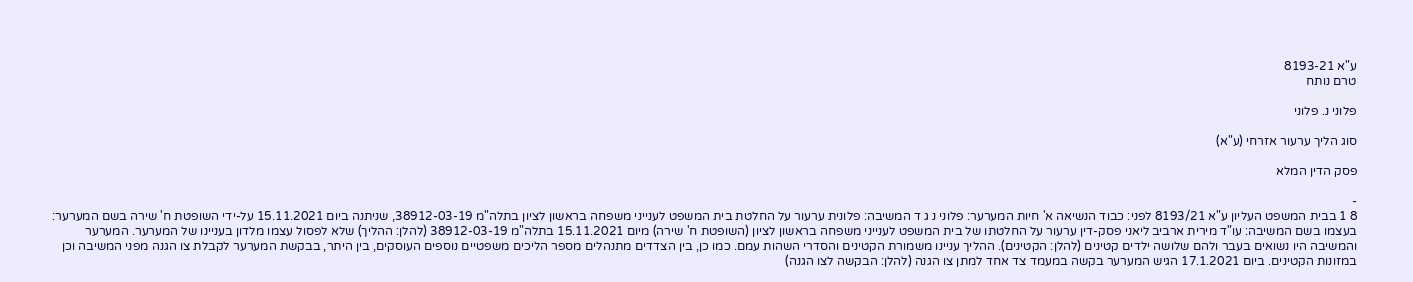ע"א 8193-21
טרם נותח

פלוני נ. פלוני

סוג הליך ערעור אזרחי (ע"א)

פסק הדין המלא

-
8 1 בבית המשפט העליון ע"א 8193/21 לפני: כבוד הנשיאה א' חיות המערער: פלוני נ ג ד המשיבה: פלונית ערעור על החלטת בית המשפט לענייני משפחה בראשון לציון בתלה"מ 38912-03-19, שניתנה ביום 15.11.2021 על-ידי השופטת ח' שירה בשם המערער: בעצמו בשם המשיבה: עו"ד מירית ארביב ליאני פסק-דין ערעור על החלטתו של בית המשפט לענייני משפחה בראשון לציון (השופטת ח' שירה) מיום 15.11.2021 בתלה"מ 38912-03-19 (להלן: ההליך) שלא לפסול עצמו מלדון בעניינו של המערער. המערער והמשיבה היו נשואים בעבר ולהם שלושה ילדים קטינים (להלן: הקטינים). ההליך עניינו משמורת הקטינים והסדרי השהות עמם. כמו כן, בין הצדדים מתנהלים מספר הליכים משפטיים נוספים העוסקים, בין היתר, בבקשת המערער לקבלת צו הגנה מפני המשיבה וכן במזונות הקטינים. ביום 17.1.2021 הגיש המערער בקשה במעמד צד אחד למתן צו הגנה (להלן: הבקשה לצו הגנה)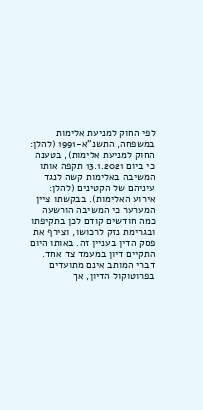לפי החוק למניעת אלימות במשפחה, התשנ"א-1991 (להלן: החוק למניעת אלימות), בטענה כי ביום 13.1.2021 תקפה אותו המשיבה באלימות קשה לנגד עיניהם של הקטינים (להלן: אירוע האלימות). בבקשתו ציין המערער כי המשיבה הורשעה כמה חודשים קודם לכן בתקיפתו ובגרימת נזק לרכושו, וצירף את פסק הדין בעניין זה. באותו היום התקיים דיון במעמד צד אחד. דברי המותב אינם מתועדים בפרוטוקול הדיון, אך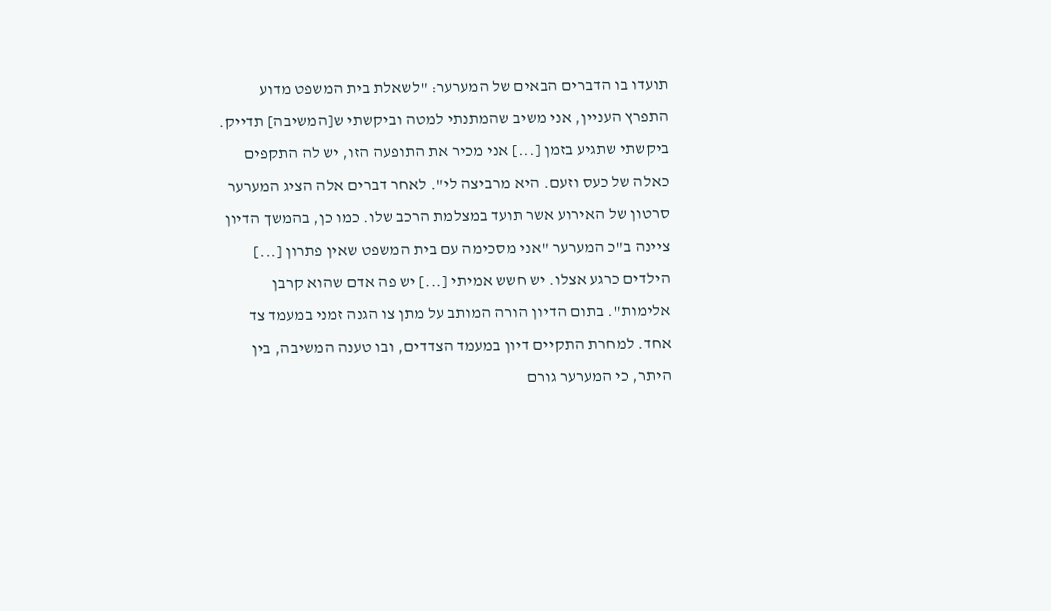תועדו בו הדברים הבאים של המערער: "לשאלת בית המשפט מדוע התפרץ העניין, אני משיב שהמתנתי למטה וביקשתי ש[המשיבה] תדייק. ביקשתי שתגיע בזמן [...] אני מכיר את התופעה הזו, יש לה התקפים כאלה של כעס וזעם. היא מרביצה לי". לאחר דברים אלה הציג המערער סרטון של האירוע אשר תועד במצלמת הרכב שלו. כמו כן, בהמשך הדיון ציינה ב"כ המערער "אני מסכימה עם בית המשפט שאין פתרון [...] הילדים כרגע אצלו. יש חשש אמיתי [...] יש פה אדם שהוא קרבן אלימות". בתום הדיון הורה המותב על מתן צו הגנה זמני במעמד צד אחד. למחרת התקיים דיון במעמד הצדדים, ובו טענה המשיבה, בין היתר, כי המערער גורם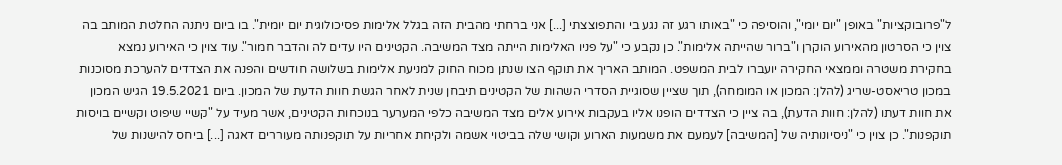ל"פרובוקציות" באופן "יום יומי", והוסיפה כי "באותו רגע זה נגע בי והתפוצצתי [...] אני ברחתי מהבית הזה בגלל אלימות פסיכולוגית יום יומית". בו ביום ניתנה החלטת המותב בה צוין כי הסרטון מהאירוע הוקרן ו"ברור שהייתה אלימות". כן נקבע כי "על פניו האלימות הייתה מצד המשיבה. הקטינים היו עדים לה והדבר חמור". עוד צוין כי האירוע נמצא בחקירת משטרה וממצאי החקירה יועברו לבית המשפט. המותב האריך את תוקף הצו שנתן מכוח החוק למניעת אלימות בשלושה חודשים והפנה את הצדדים להערכת מסוכנות במכון טריאסט-שריג (להלן: המכון או המומחה), תוך שציין שסוגיית הסדרי השהות של הקטינים תיבחן שנית לאחר הגשת חוות הדעת של המכון. ביום 19.5.2021 הגיש המכון את חוות דעתו (להלן: חוות הדעת), בה ציין כי הצדדים הופנו אליו בעקבות אירוע אלים מצד המשיבה כלפי המערער בנוכחות הקטינים, אשר מעיד על "קשיי שיפוט וקשיים בויסות תוקפנות". כן צוין כי "ניסיונותיה של [המשיבה] לעמעם את משמעות הארוע וקושי שלה בביטוי אשמה ולקיחת אחריות על תוקפנותה מעוררים דאגה [...] ביחס להישנות של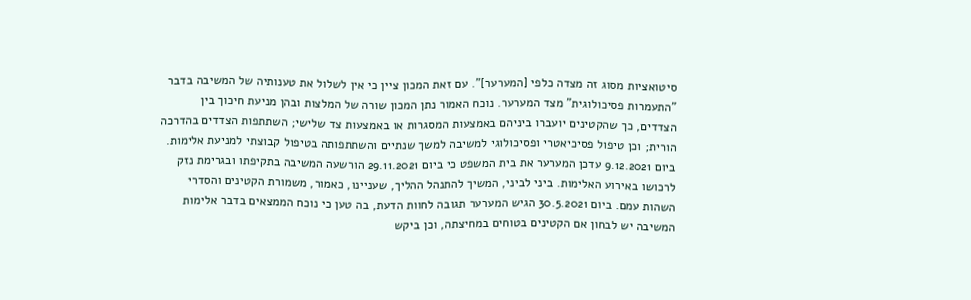סיטואציות מסוג זה מצדה כלפי [המערער]". עם זאת המכון ציין כי אין לשלול את טענותיה של המשיבה בדבר "התעמרות פסיכולוגית" מצד המערער. נוכח האמור נתן המכון שורה של המלצות ובהן מניעת חיכוך בין הצדדים, כך שהקטינים יועברו ביניהם באמצעות המסגרות או באמצעות צד שלישי; השתתפות הצדדים בהדרכה הורית; וכן טיפול פסיכיאטרי ופסיכולוגי למשיבה למשך שנתיים והשתתפותה בטיפול קבוצתי למניעת אלימות. ביום 9.12.2021 עדכן המערער את בית המשפט כי ביום 29.11.2021 הורשעה המשיבה בתקיפתו ובגרימת נזק לרכושו באירוע האלימות. ביני לביני, המשיך להתנהל ההליך, שעניינו, כאמור, משמורת הקטינים והסדרי השהות עמם. ביום 30.5.2021 הגיש המערער תגובה לחוות הדעת, בה טען כי נוכח הממצאים בדבר אלימות המשיבה יש לבחון אם הקטינים בטוחים במחיצתה, וכן ביקש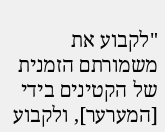"לקבוע את משמורתם הזמנית של הקטינים בידי [המערער], ולקבוע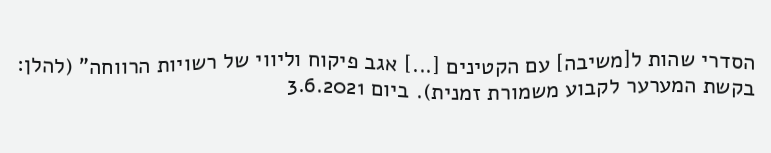הסדרי שהות ל[משיבה] עם הקטינים [...] אגב פיקוח וליווי של רשויות הרווחה" (להלן: בקשת המערער לקבוע משמורת זמנית). ביום 3.6.2021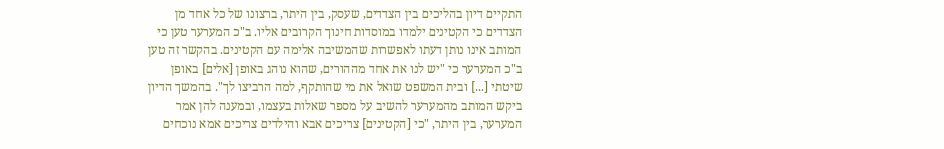התקיים דיון בהליכים בין הצדדים, שעסק, בין היתר, ברצונו של כל אחד מן הצדדים כי הקטינים ילמדו במוסדות חינוך הקרובים אליו. ב"כ המערער טען כי המותב אינו נותן דעתו לאפשרות שהמשיבה אלימה עם הקטינים. בהקשר זה טען ב"כ המערער כי "יש לנו את אחד מההורים, שהוא נוהג באופן [אלים] באופן שיטתי [...] ובית המשפט שואל את מי שהותקף, למה הרביצו לך". בהמשך הדיון ביקש המותב מהמערער להשיב על מספר שאלות בעצמו, ובמענה להן אמר המערער, בין היתר, "כי [הקטינים] צריכים אבא והילדים צריכים אמא נוכחים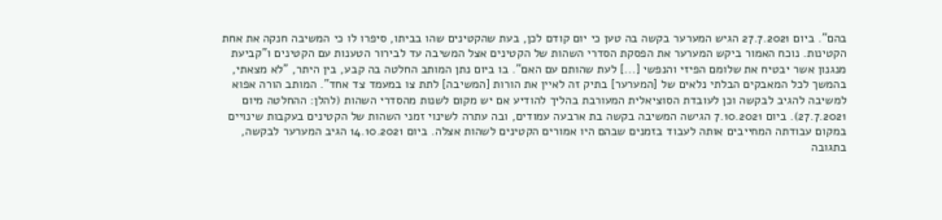בהם". ביום 27.7.2021 הגיש המערער בקשה בה טען כי יום קודם לכן, בעת שהקטינים שהו בביתו, סיפרו לו כי המשיבה חנקה את אחת הקטינות. נוכח האמור ביקש המערער את הפסקת הסדרי השהות של הקטינים אצל המשיבה עד לבירור הטענות עם הקטינים ו"קביעת מנגנון אשר יבטיח את שלומם הפיזי והנפשי [...] לעת שהותם עם האם". בו ביום נתן המותב החלטה בה קבע, בין היתר, "לא מצאתי, בהמשך לכל המאבקים הבלתי נלאים של [המערער] בתיק זה לאיין את הורות [המשיבה] לתת צו במעמד צד אחד". המותב הורה אפוא למשיבה להגיב לבקשה וכן לעובדת הסוציאלית המעורבת בהליך להודיע אם יש מקום לשנות מהסדרי השהות (להלן: ההחלטה מיום 27.7.2021). ביום 7.10.2021 הגישה המשיבה בקשה בת ארבעה עמודים, ובה עתרה לשינוי זמני השהות של הקטינים בעקבות שינויים במקום עבודתה המחייבים אותה לעבוד בזמנים שבהם היו אמורים הקטינים לשהות אצלה. ביום 14.10.2021 הגיב המערער לבקשה, בתגובה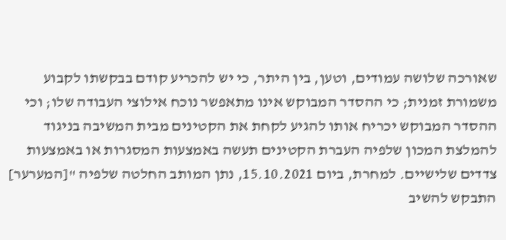שאורכה שלושה עמודים, וטען, בין היתר, כי יש להכריע קודם בבקשתו לקבוע משמורת זמנית; כי ההסדר המבוקש אינו מתאפשר נוכח אילוצי העבודה שלו; וכי ההסדר המבוקש יכריח אותו להגיע לקחת את הקטינים מבית המשיבה בניגוד להמלצת המכון שלפיה העברת הקטינים תעשה באמצעות המסגרות או באמצעות צדדים שלישיים. למחרת, ביום 15.10.2021, נתן המותב החלטה שלפיה "[המערער] התבקש להשיב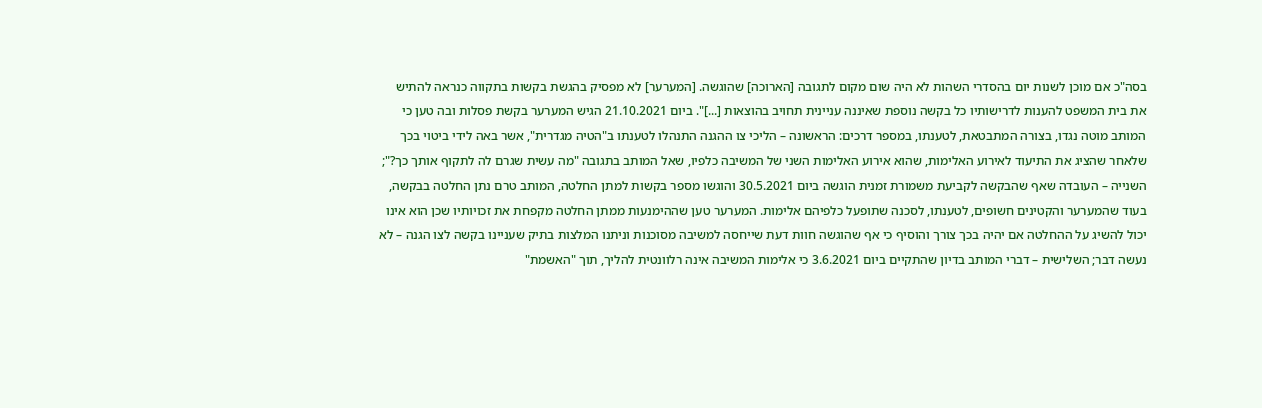בסה"כ אם מוכן לשנות יום בהסדרי השהות לא היה שום מקום לתגובה [הארוכה] שהוגשה. [המערער] לא מפסיק בהגשת בקשות בתקווה כנראה להתיש את בית המשפט להענות לדרישותיו כל בקשה נוספת שאיננה עניינית תחויב בהוצאות [...]". ביום 21.10.2021 הגיש המערער בקשת פסלות ובה טען כי המותב מוטה נגדו, בצורה המתבטאת, לטענתו, במספר דרכים: הראשונה – הליכי צו ההגנה התנהלו לטענתו ב"הטיה מגדרית", אשר באה לידי ביטוי בכך שלאחר שהציג את התיעוד לאירוע האלימות, שהוא אירוע האלימות השני של המשיבה כלפיו, שאל המותב בתגובה "מה עשית שגרם לה לתקוף אותך כך?"; השנייה – העובדה שאף שהבקשה לקביעת משמורת זמנית הוגשה ביום 30.5.2021 והוגשו מספר בקשות למתן החלטה, המותב טרם נתן החלטה בבקשה, בעוד שהמערער והקטינים חשופים, לטענתו, לסכנה שתופעל כלפיהם אלימות. המערער טען שההימנעות ממתן החלטה מקפחת את זכויותיו שכן הוא אינו יכול להשיג על ההחלטה אם יהיה בכך צורך והוסיף כי אף שהוגשה חוות דעת שייחסה למשיבה מסוכנות וניתנו המלצות בתיק שעניינו בקשה לצו הגנה – לא נעשה דבר; השלישית – דברי המותב בדיון שהתקיים ביום 3.6.2021 כי אלימות המשיבה אינה רלוונטית להליך, תוך "האשמת"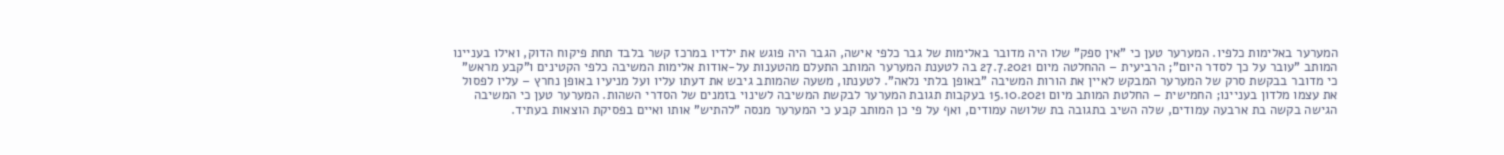המערער באלימות כלפיו. המערער טען כי "אין ספק" שלו היה מדובר באלימות של גבר כלפי אישה, הגבר היה פוגש את ילדיו במרכז קשר בלבד תחת פיקוח הדוק, ואילו בעניינו המותב "עובר על כך לסדר היום"; הרביעית – ההחלטה מיום 27.7.2021 בה לטענת המערער המותב התעלם מהטענות על-אודות אלימות המשיבה כלפי הקטינים ו"קבע מראש" כי מדובר בבקשת סרק של המערער המבקש לאיין את הורות המשיבה "באופן בלתי נלאה". לטענתו, משעה שהמותב גיבש את דעתו עליו ועל מניעיו באופן נחרץ – עליו לפסול את עצמו מלדון בעניינו; החמישית – החלטת המותב מיום 15.10.2021 בעקבות תגובת המערער לבקשת המשיבה לשינוי בזמנים של הסדרי השהות. המערער טען כי המשיבה הגישה בקשה בת ארבעה עמודים, שלה השיב בתגובה בת שלושה עמודים, ואף על פי כן המותב קבע כי המערער מנסה "להתיש" אותו ואיים בפסיקת הוצאות בעתיד.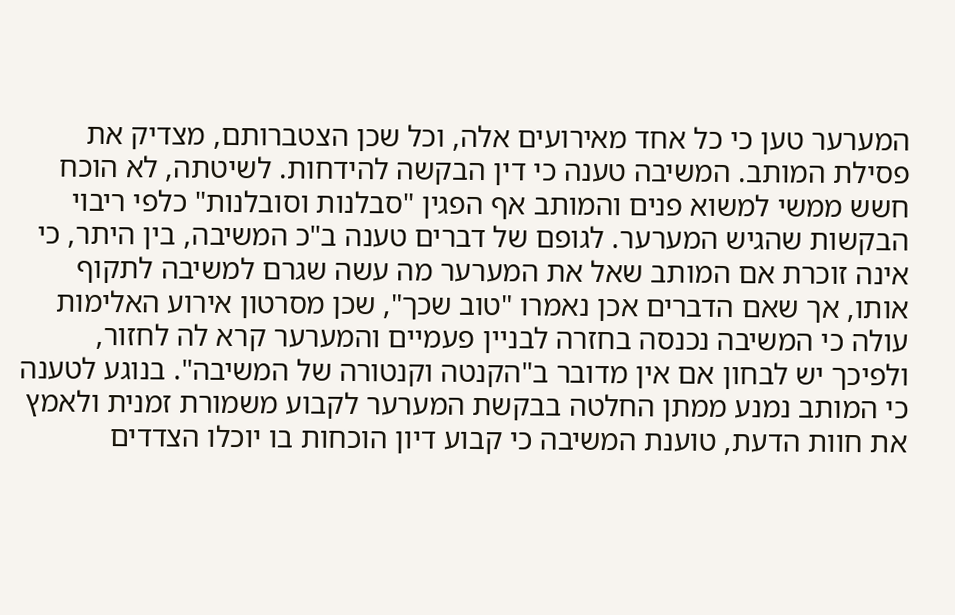המערער טען כי כל אחד מאירועים אלה, וכל שכן הצטברותם, מצדיק את פסילת המותב. המשיבה טענה כי דין הבקשה להידחות. לשיטתה, לא הוכח חשש ממשי למשוא פנים והמותב אף הפגין "סבלנות וסובלנות" כלפי ריבוי הבקשות שהגיש המערער. לגופם של דברים טענה ב"כ המשיבה, בין היתר, כי אינה זוכרת אם המותב שאל את המערער מה עשה שגרם למשיבה לתקוף אותו, אך שאם הדברים אכן נאמרו "טוב שכך", שכן מסרטון אירוע האלימות עולה כי המשיבה נכנסה בחזרה לבניין פעמיים והמערער קרא לה לחזור, ולפיכך יש לבחון אם אין מדובר ב"הקנטה וקנטורה של המשיבה". בנוגע לטענה כי המותב נמנע ממתן החלטה בבקשת המערער לקבוע משמורת זמנית ולאמץ את חוות הדעת, טוענת המשיבה כי קבוע דיון הוכחות בו יוכלו הצדדים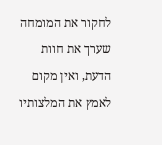לחקור את המומחה שערך את חוות הדעת, ואין מקום לאמץ את המלצותיו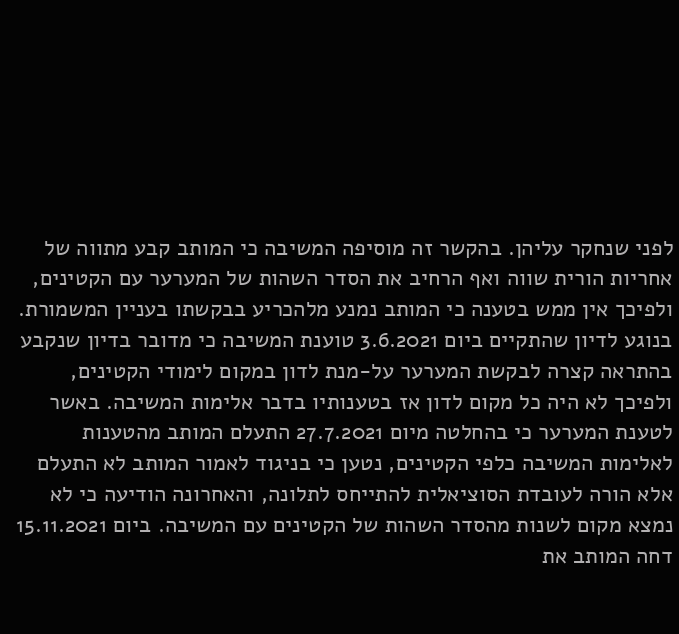לפני שנחקר עליהן. בהקשר זה מוסיפה המשיבה כי המותב קבע מתווה של אחריות הורית שווה ואף הרחיב את הסדר השהות של המערער עם הקטינים, ולפיכך אין ממש בטענה כי המותב נמנע מלהכריע בבקשתו בעניין המשמורת. בנוגע לדיון שהתקיים ביום 3.6.2021 טוענת המשיבה כי מדובר בדיון שנקבע בהתראה קצרה לבקשת המערער על-מנת לדון במקום לימודי הקטינים, ולפיכך לא היה כל מקום לדון אז בטענותיו בדבר אלימות המשיבה. באשר לטענת המערער כי בהחלטה מיום 27.7.2021 התעלם המותב מהטענות לאלימות המשיבה כלפי הקטינים, נטען כי בניגוד לאמור המותב לא התעלם אלא הורה לעובדת הסוציאלית להתייחס לתלונה, והאחרונה הודיעה כי לא נמצא מקום לשנות מהסדר השהות של הקטינים עם המשיבה. ביום 15.11.2021 דחה המותב את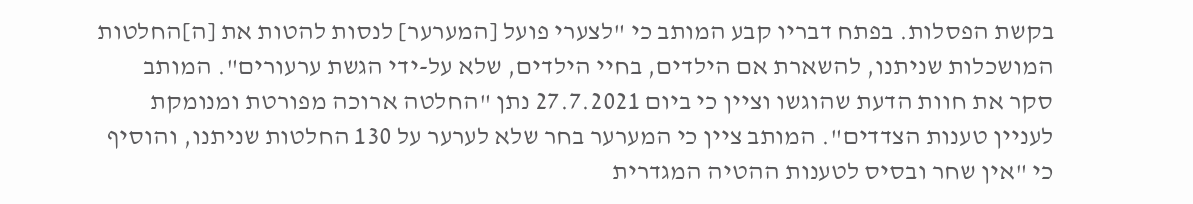בקשת הפסלות. בפתח דבריו קבע המותב כי "לצערי פועל [המערער] לנסות להטות את [ה]החלטות המושכלות שניתנו, להשארת אם הילדים, בחיי הילדים, שלא על-ידי הגשת ערעורים". המותב סקר את חוות הדעת שהוגשו וציין כי ביום 27.7.2021 נתן "החלטה ארוכה מפורטת ומנומקת לעניין טענות הצדדים". המותב ציין כי המערער בחר שלא לערער על 130 החלטות שניתנו, והוסיף כי "אין שחר ובסיס לטענות ההטיה המגדרית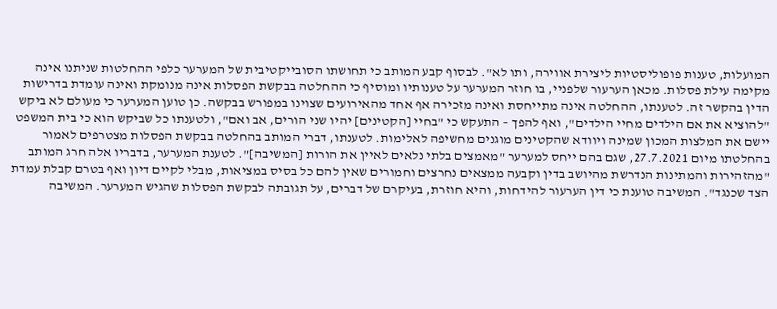המועלות, טענות פופוליסטיות ליצירת אווירה, ותו לא". לבסוף קבע המותב כי תחושתו הסובייקטיבית של המערער כלפי ההחלטות שניתנו אינה מקימה עילת פסלות. מכאן הערעור שלפניי, בו חוזר המערער על טענותיו ומוסיף כי ההחלטה בבקשת הפסלות אינה מנומקת ואינה עומדת בדרישות הדין בהקשר זה. לטענתו, ההחלטה אינה מתייחסת ואינה מזכירה אף אחד מהאירועים שצוינו במפורש בבקשה. כן טוען המערער כי מעולם לא ביקש "להוציא את אם הילדים מחיי הילדים", ואף להפך – התעקש כי "בחיי [הקטינים] יהיו שני הורים, אב ואם", ולטענתו כל שביקש הוא כי בית המשפט יישם את המלצות המכון שמינה ויוודא שהקטינים מוגנים מחשיפה לאלימות. לטענתו, דברי המותב בהחלטה בבקשת הפסלות מצטרפים לאמור בהחלטתו מיום 27.7.2021, שגם בהם ייחס למערער "מאמצים בלתי נלאים לאיין את הורות [המשיבה]". לטענת המערער, בדבריו אלה חרג המותב "מהזהירות והמתינות הנדרשת מהיושב בדין וקבעה ממצאים נחרצים וחמורים שאין להם כל בסיס במציאות, מבלי לקיים דיון ואף בטרם קבלת עמדת הצד שכנגד". המשיבה טוענת כי דין הערעור להידחות, והיא חוזרת, בעיקרם של דברים, על תגובתה לבקשת הפסלות שהגיש המערער. המשיבה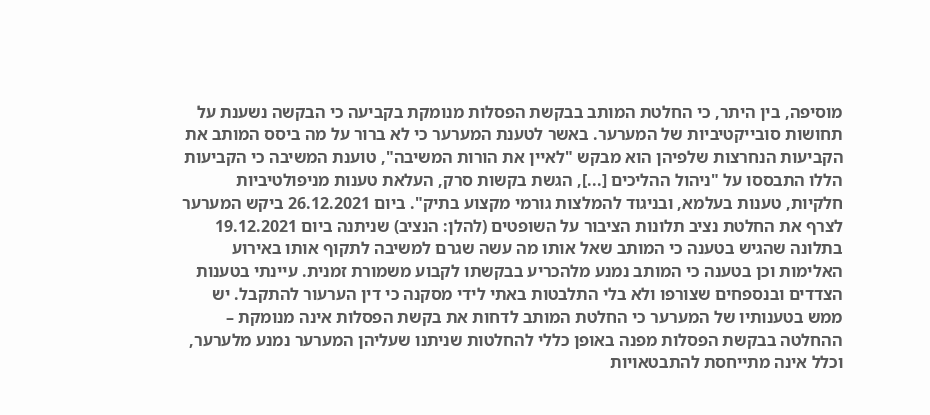מוסיפה, בין היתר, כי החלטת המותב בבקשת הפסלות מנומקת בקביעה כי הבקשה נשענת על תחושות סובייקטיביות של המערער. באשר לטענת המערער כי לא ברור על מה ביסס המותב את הקביעות הנחרצות שלפיהן הוא מבקש "לאיין את הורות המשיבה", טוענת המשיבה כי הקביעות הללו התבססו על "ניהול ההליכים [...], הגשת בקשות סרק, העלאת טענות מניפולטיביות חלקיות, טענות בעלמא, ובניגוד להמלצות גורמי מקצוע בתיק". ביום 26.12.2021 ביקש המערער לצרף את החלטת נציב תלונות הציבור על השופטים (להלן: הנציב) שניתנה ביום 19.12.2021 בתלונה שהגיש בטענה כי המותב שאל אותו מה עשה שגרם למשיבה לתקוף אותו באירוע האלימות וכן בטענה כי המותב נמנע מלהכריע בבקשתו לקבוע משמורת זמנית. עיינתי בטענות הצדדים ובנספחים שצורפו ולא בלי התלבטות באתי לידי מסקנה כי דין הערעור להתקבל. יש ממש בטענותיו של המערער כי החלטת המותב לדחות את בקשת הפסלות אינה מנומקת – ההחלטה בבקשת הפסלות מפנה באופן כללי להחלטות שניתנו שעליהן המערער נמנע מלערער, וכלל אינה מתייחסת להתבטאויות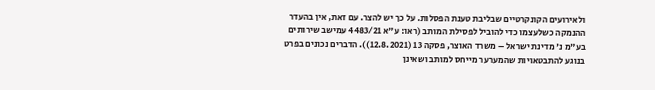ולאירועים הקונקרטיים שבליבת טענת הפסלות. על כך יש להצר. עם זאת, אין בהעדר ההנמקה כשלעצמו כדי להוביל לפסילת המותב (ראו: ע"א 4483/21 עמישב שירותים בע"מ נ' מדינת ישראל – משרד האוצר, פסקה 13 (12.8.2021)). הדברים נכונים בפרט בנוגע להתבטאויות שהמערער מייחס למותב ושאינן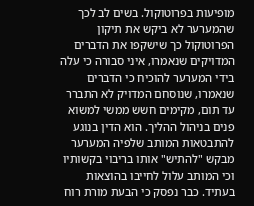מופיעות בפרוטוקול. בשים לב לכך שהמערער לא ביקש את תיקון הפרוטוקול כך שישקפו את הדברים המדויקים שנאמרו, איני סבורה כי עלה בידי המערער להוכיח כי הדברים שנאמרו, שנוסחם המדויק לא התברר עד תום, מקימים חשש ממשי למשוא פנים בניהול ההליך. הוא הדין בנוגע להתבטאות המותב שלפיה המערער מבקש "להתיש" אותו בריבוי בקשותיו וכי המותב עלול לחייבו בהוצאות בעתיד. כבר נפסק כי הבעת מורת רוח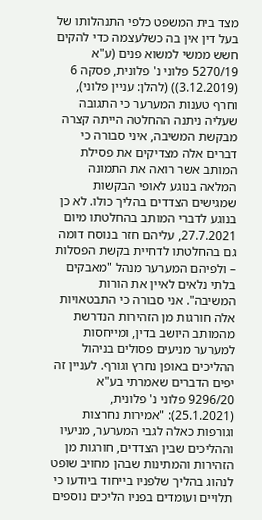מצד בית המשפט כלפי התנהלותו של בעל דין אין בה כשלעצמה כדי להקים חשש ממשי למשוא פנים (ע"א 5270/19 פלוני נ' פלונית, פסקה 6 (3.12.2019)) (להלן: עניין פלוני), וחרף טענות המערער כי התגובה שעליה ניתנה ההחלטה הייתה קצרה מבקשת המשיבה, איני סבורה כי דברים אלה מצדיקים את פסילת המותב אשר רואה את התמונה המלאה בנוגע לאופי הבקשות שמגישים הצדדים בהליך כולו. לא כן בנוגע לדברי המותב בהחלטתו מיום 27.7.2021, עליהם חזר בנוסח דומה גם בהחלטתו לדחיית בקשת הפסלות – ולפיהם המערער מנהל "מאבקים בלתי נלאים לאיין את הורות המשיבה". אני סבורה כי התבטאויות אלה חורגות מן הזהירות הנדרשת מהמותב היושב בדין, ומייחסות למערער מניעים פסולים בניהול ההליכים באופן נחרץ וגורף. לעניין זה יפים הדברים שאמרתי בע"א 9296/20 פלוני נ' פלונית, (25.1.2021): "אמירות נחרצות וגורפות כאלה לגבי המערער, מניעיו וההליכים שבין הצדדים, חורגות מן הזהירות והמתינות שבהן מחויב שופט לנהוג בהליך שלפניו בייחוד ביודעו כי תלויים ועומדים בפניו הליכים נוספים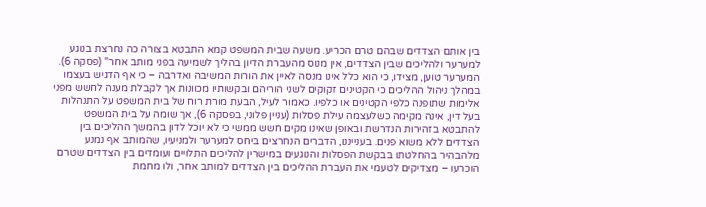בין אותם הצדדים שבהם טרם הכריע. משעה שבית המשפט קמא התבטא בצורה כה נחרצת בנוגע למערער ולהליכים שבין הצדדים, אין מנוס מהעברת הדיון בהליך לשמיעה בפני מותב אחר" (פסקה 6). המערער טוען, מצידו, כי הוא כלל אינו מנסה לאיין את הורות המשיבה ואדרבה – כי אף הדגיש בעצמו במהלך ניהול ההליכים כי הקטינים זקוקים לשני הוריהם ובקשותיו מכוונות אך לקבלת מענה לחשש מפני אלימות שתופנה כלפי הקטינים או כלפיו. כאמור לעיל, הבעת מורת רוח של בית המשפט על התנהלות בעל דין, אינה מקימה כשלעצמה עילת פסלות (עניין פלוני, בפסקה 6), אך שומה על בית המשפט להתבטא בזהירות הנדרשת ובאופן שאינו מקים חשש ממשי כי לא יוכל לדון בהמשך ההליכים בין הצדדים ללא משוא פנים. בענייננו, הדברים הנחרצים ביחס למערער ולמניעיו, שהמותב אף נמנע מלהבהיר בהחלטתו בבקשת הפסלות והנוגעים במישרין להליכים התלויים ועומדים בין הצדדים שטרם הוכרעו – מצדיקים לטעמי את העברת ההליכים בין הצדדים למותב אחר, ולו מחמת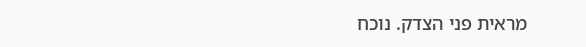מראית פני הצדק. נוכח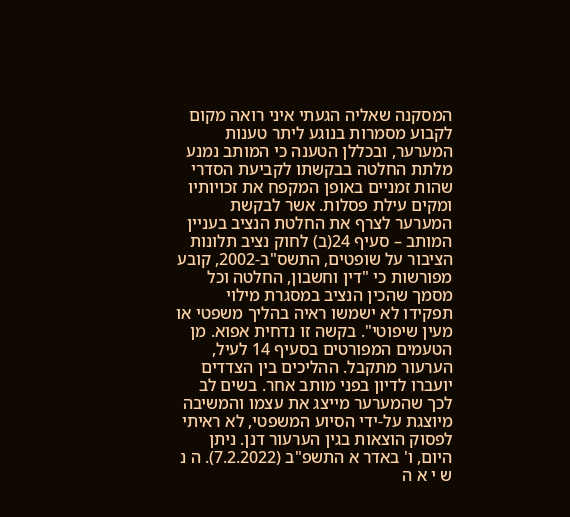המסקנה שאליה הגעתי איני רואה מקום לקבוע מסמרות בנוגע ליתר טענות המערער, ובכללן הטענה כי המותב נמנע מלתת החלטה בבקשתו לקביעת הסדרי שהות זמניים באופן המקפח את זכויותיו ומקים עילת פסלות. אשר לבקשת המערער לצרף את החלטת הנציב בעניין המותב – סעיף 24(ב) לחוק נציב תלונות הציבור על שופטים, התשס"ב-2002, קובע מפורשות כי "דין וחשבון, החלטה וכל מסמך שהכין הנציב במסגרת מילוי תפקידו לא ישמשו ראיה בהליך משפטי או מעין שיפוטי". בקשה זו נדחית אפוא. מן הטעמים המפורטים בסעיף 14 לעיל, הערעור מתקבל. ההליכים בין הצדדים יועברו לדיון בפני מותב אחר. בשים לב לכך שהמערער מייצג את עצמו והמשיבה מיוצגת על-ידי הסיוע המשפטי, לא ראיתי לפסוק הוצאות בגין הערעור דנן. ניתן היום, ו' באדר א התשפ"ב (7.2.2022). ה נ ש י א ה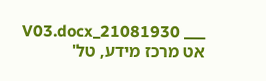___ 21081930_V03.docx אט מרכז מידע, טל'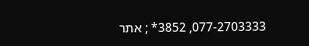077-2703333, 3852* ; אתר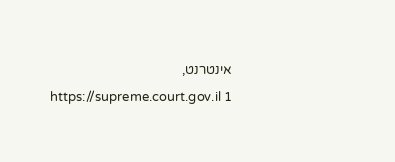אינטרנט, https://supreme.court.gov.il 1